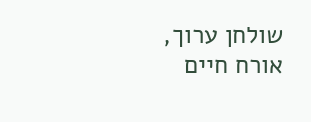שולחן ערוך, אורח חיים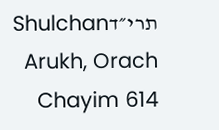תרי״דShulchan Arukh, Orach Chayim 614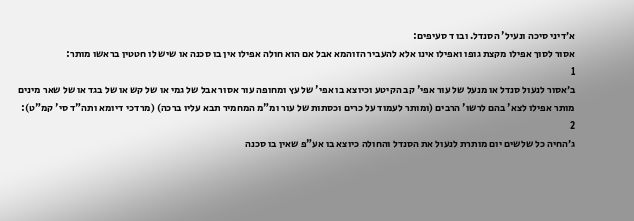א׳דיני סיכה ונעיל' הסנדל. ובו ד סעיפים:
אסור לסוך אפילו מקצת גופו ואפילו אינו אלא להעביר הזוהמא אבל אם הוא חולה אפילו אין בו סכנה או שיש לו חטטין בראשו מותר:
1
ב׳אסור לנעול סנדל או מנעל של עור אפי' קב הקיטע וכיוצא בו אפי' של עץ ומחופה עור אסור אבל של גמי או של קש או של בגד או של שאר מינים מותר אפילו לצא' בהם לרשו' הרבים (ומותר לעמוד על כרים וכסתות של עור ומ"מ המחמיר תבא עליו ברכה) (מרדכי דיומא ותה"ד סי' קמ"ט):
2
ג׳החיה כל שלשים יום מותרת לנעול את הסנדל והחולה כיוצא בו אע"פ שאין בו סכנה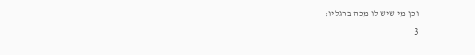וכן מי שיש לו מכה ברגליו:
3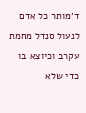ד׳מותר כל אדם לנעול סנדל מחמת עקרב וכיוצא בו כדי שלא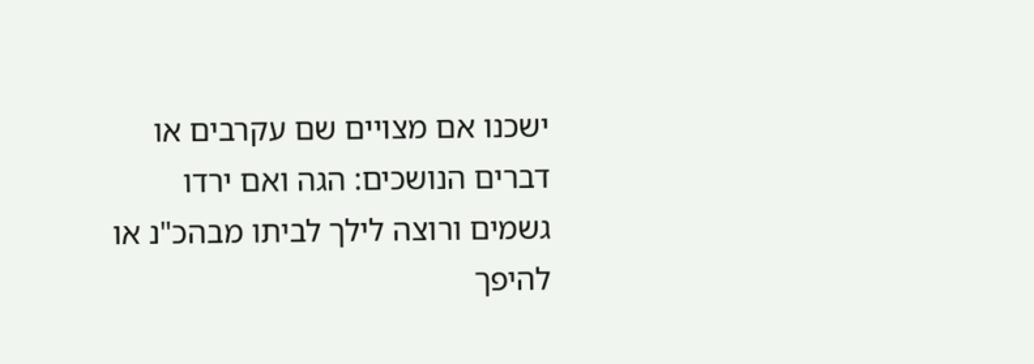ישכנו אם מצויים שם עקרבים או דברים הנושכים: הגה ואם ירדו גשמים ורוצה לילך לביתו מבהכ"נ או להיפך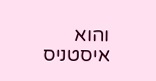והוא איסטניס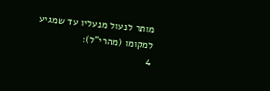מותר לנעול מנעליו עד שמגיע למקומו (מהרי"ל):
4